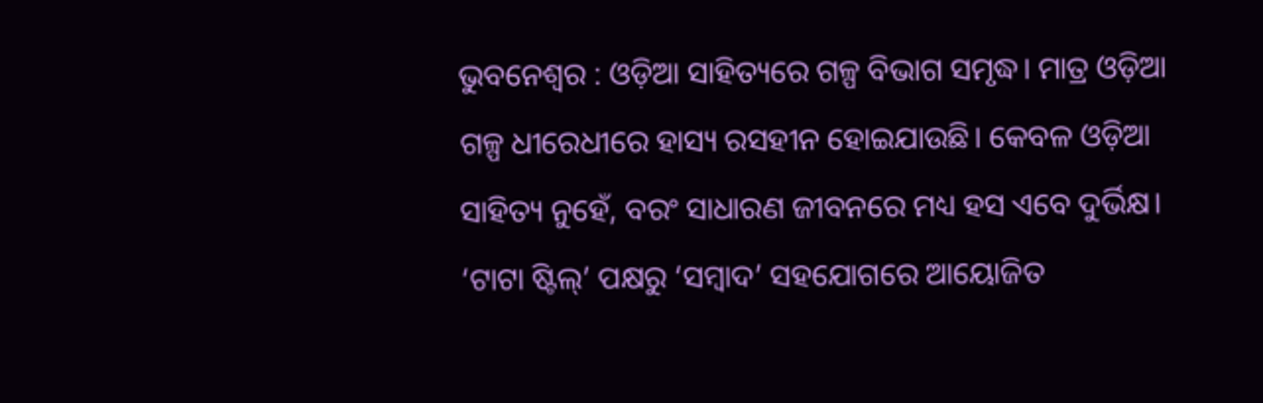ଭୁବନେଶ୍ୱର : ଓଡ଼ିଆ ସାହିତ୍ୟରେ ଗଳ୍ପ ବିଭାଗ ସମୃଦ୍ଧ। ମାତ୍ର ଓଡ଼ିଆ ଗଳ୍ପ ଧୀରେଧୀରେ ହାସ୍ୟ ରସହୀନ ହୋଇଯାଉଛି। କେବଳ ଓଡ଼ିଆ ସାହିତ୍ୟ ନୁହେଁ, ବରଂ ସାଧାରଣ ଜୀବନରେ ମଧ୍ୟ ହସ ଏବେ ଦୁର୍ଭିକ୍ଷ। ‘ଟାଟା ଷ୍ଟିଲ୍’ ପକ୍ଷରୁ ‘ସମ୍ବାଦ’ ସହଯୋଗରେ ଆୟୋଜିତ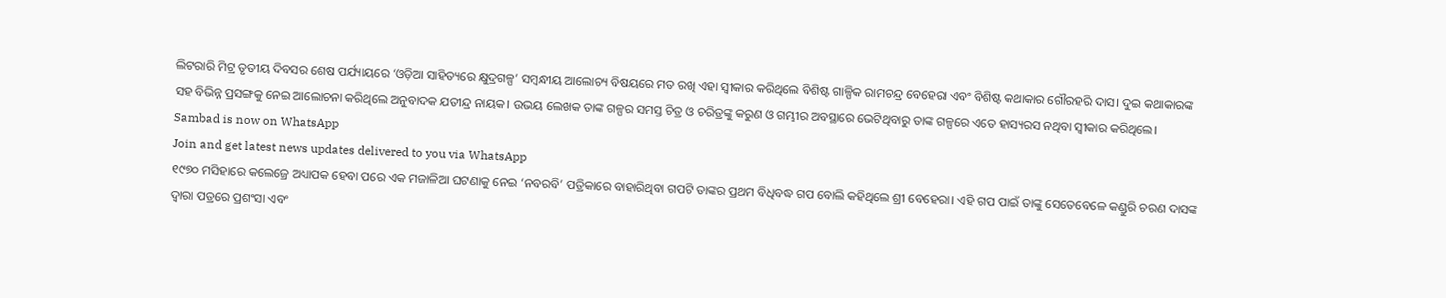ଲିଟରାରି ମିଟ୍ର ତୃତୀୟ ଦିବସର ଶେଷ ପର୍ଯ୍ୟାୟରେ ‘ଓଡ଼ିଆ ସାହିତ୍ୟରେ କ୍ଷୁଦ୍ରଗଳ୍ପ’ ସମ୍ବନ୍ଧୀୟ ଆଲୋଚ୍ୟ ବିଷୟରେ ମତ ରଖି ଏହା ସ୍ୱୀକାର କରିଥିଲେ ବିଶିଷ୍ଟ ଗାଳ୍ପିକ ରାମଚନ୍ଦ୍ର ବେହେରା ଏବଂ ବିଶିଷ୍ଟ କଥାକାର ଗୌରହରି ଦାସ। ଦୁଇ କଥାକାରଙ୍କ ସହ ବିଭିନ୍ନ ପ୍ରସଙ୍ଗକୁ ନେଇ ଆଲୋଚନା କରିଥିଲେ ଅନୁବାଦକ ଯତୀନ୍ଦ୍ର ନାୟକ। ଉଭୟ ଲେଖକ ତାଙ୍କ ଗଳ୍ପର ସମସ୍ତ ଚିତ୍ର ଓ ଚରିତ୍ରଙ୍କୁ କରୁଣ ଓ ଗମ୍ଭୀର ଅବସ୍ଥାରେ ଭେଟିଥିବାରୁ ତାଙ୍କ ଗଳ୍ପରେ ଏତେ ହାସ୍ୟରସ ନଥିବା ସ୍ୱୀକାର କରିଥିଲେ।
Sambad is now on WhatsApp
Join and get latest news updates delivered to you via WhatsApp
୧୯୭୦ ମସିହାରେ କଲେଜ୍ରେ ଅଧ୍ୟାପକ ହେବା ପରେ ଏକ ମଜାଳିଆ ଘଟଣାକୁ ନେଇ ‘ନବରବି’ ପତ୍ରିକାରେ ବାହାରିଥିବା ଗପଟି ତାଙ୍କର ପ୍ରଥମ ବିଧିବଦ୍ଧ ଗପ ବୋଲି କହିଥିଲେ ଶ୍ରୀ ବେହେରା। ଏହି ଗପ ପାଇଁ ତାଙ୍କୁ ସେତେବେଳେ କଣ୍ଡୁରି ଚରଣ ଦାସଙ୍କ ଦ୍ୱାରା ପତ୍ରରେ ପ୍ରଶଂସା ଏବଂ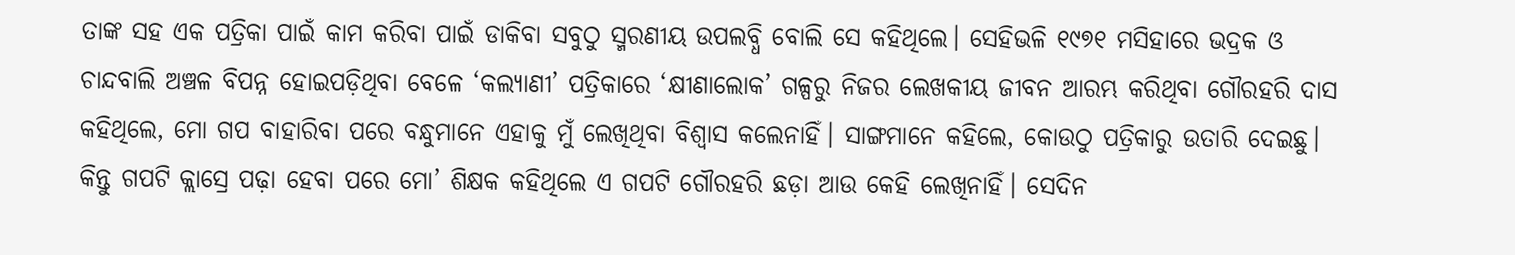ତାଙ୍କ ସହ ଏକ ପତ୍ରିକା ପାଇଁ କାମ କରିବା ପାଇଁ ଡାକିବା ସବୁଠୁ ସ୍ମରଣୀୟ ଉପଲବ୍ଧି ବୋଲି ସେ କହିଥିଲେ। ସେହିଭଳି ୧୯୭୧ ମସିହାରେ ଭଦ୍ରକ ଓ ଚାନ୍ଦବାଲି ଅଞ୍ଚଳ ବିପନ୍ନ ହୋଇପଡ଼ିଥିବା ବେଳେ ‘କଲ୍ୟାଣୀ’ ପତ୍ରିକାରେ ‘କ୍ଷୀଣାଲୋକ’ ଗଳ୍ପରୁ ନିଜର ଲେଖକୀୟ ଜୀବନ ଆରମ୍ଭ କରିଥିବା ଗୌରହରି ଦାସ କହିଥିଲେ, ମୋ ଗପ ବାହାରିବା ପରେ ବନ୍ଧୁମାନେ ଏହାକୁ ମୁଁ ଲେଖିଥିବା ବିଶ୍ୱାସ କଲେନାହିଁ। ସାଙ୍ଗମାନେ କହିଲେ, କୋଉଠୁ ପତ୍ରିକାରୁ ଉତାରି ଦେଇଛୁ। କିନ୍ତୁ ଗପଟି କ୍ଲାସ୍ରେ ପଢ଼ା ହେବା ପରେ ମୋ’ ଶିକ୍ଷକ କହିଥିଲେ ଏ ଗପଟି ଗୌରହରି ଛଡ଼ା ଆଉ କେହି ଲେଖିନାହିଁ। ସେଦିନ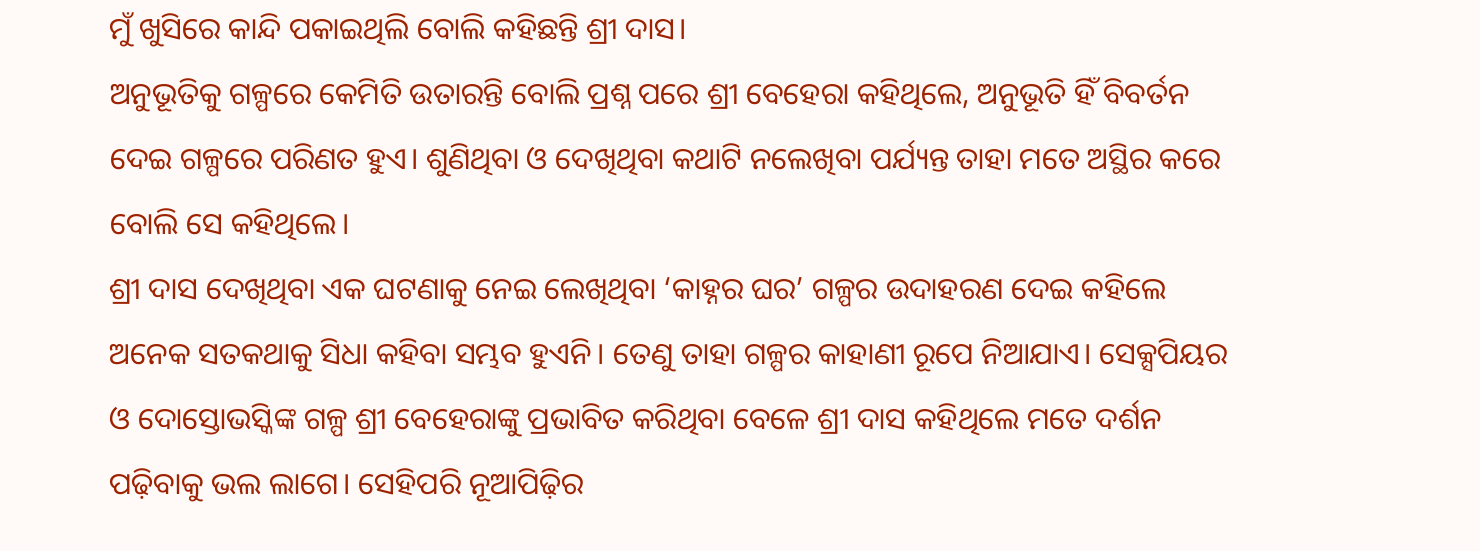ମୁଁ ଖୁସିରେ କାନ୍ଦି ପକାଇଥିଲି ବୋଲି କହିଛନ୍ତି ଶ୍ରୀ ଦାସ।
ଅନୁଭୂତିକୁ ଗଳ୍ପରେ କେମିତି ଉତାରନ୍ତି ବୋଲି ପ୍ରଶ୍ନ ପରେ ଶ୍ରୀ ବେହେରା କହିଥିଲେ, ଅନୁଭୂତି ହିଁ ବିବର୍ତନ ଦେଇ ଗଳ୍ପରେ ପରିଣତ ହୁଏ। ଶୁଣିଥିବା ଓ ଦେଖିଥିବା କଥାଟି ନଲେଖିବା ପର୍ଯ୍ୟନ୍ତ ତାହା ମତେ ଅସ୍ଥିର କରେ ବୋଲି ସେ କହିଥିଲେ।
ଶ୍ରୀ ଦାସ ଦେଖିଥିବା ଏକ ଘଟଣାକୁ ନେଇ ଲେଖିଥିବା ‘କାହ୍ନର ଘର’ ଗଳ୍ପର ଉଦାହରଣ ଦେଇ କହିଲେ ଅନେକ ସତକଥାକୁ ସିଧା କହିବା ସମ୍ଭବ ହୁଏନି। ତେଣୁ ତାହା ଗଳ୍ପର କାହାଣୀ ରୂପେ ନିଆଯାଏ। ସେକ୍ସପିୟର ଓ ଦୋସ୍ତୋଭସ୍କିଙ୍କ ଗଳ୍ପ ଶ୍ରୀ ବେହେରାଙ୍କୁ ପ୍ରଭାବିତ କରିଥିବା ବେଳେ ଶ୍ରୀ ଦାସ କହିଥିଲେ ମତେ ଦର୍ଶନ ପଢ଼ିବାକୁ ଭଲ ଲାଗେ। ସେହିପରି ନୂଆପିଢ଼ିର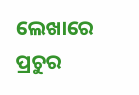ଲେଖାରେ ପ୍ରଚୁର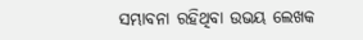ସମ୍ଭାବନା ରହିଥିବା ଉଭୟ ଲେଖକ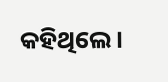କହିଥିଲେ।